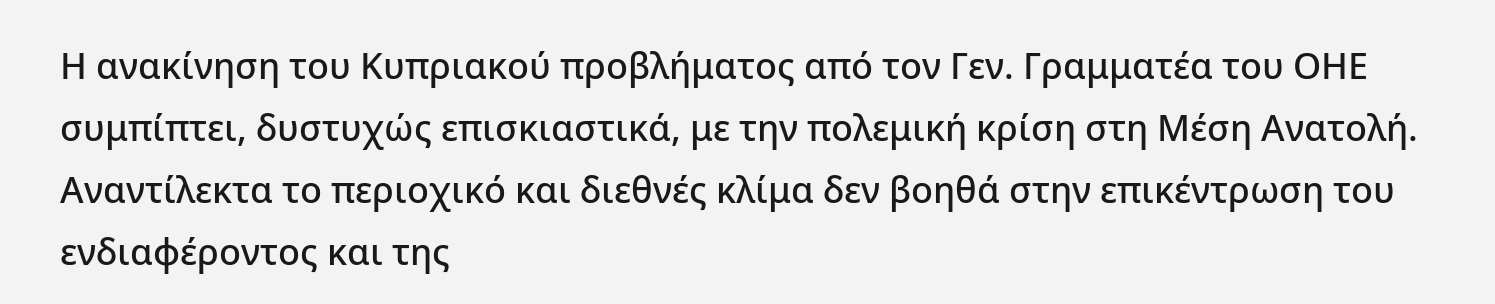Η ανακίνηση του Κυπριακού προβλήματος από τον Γεν. Γραμματέα του ΟΗΕ συμπίπτει, δυστυχώς επισκιαστικά, με την πολεμική κρίση στη Μέση Ανατολή. Αναντίλεκτα το περιοχικό και διεθνές κλίμα δεν βοηθά στην επικέντρωση του ενδιαφέροντος και της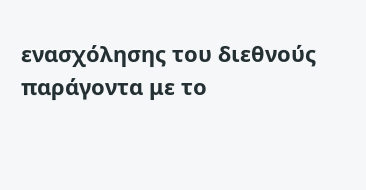ενασχόλησης του διεθνούς παράγοντα με το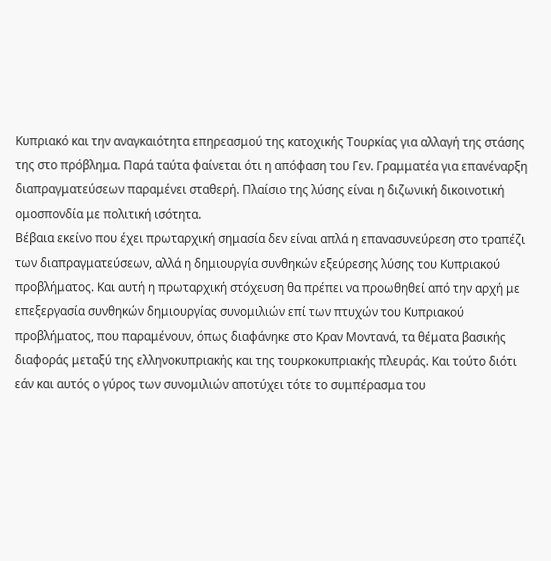Κυπριακό και την αναγκαιότητα επηρεασμού της κατοχικής Τουρκίας για αλλαγή της στάσης της στο πρόβλημα. Παρά ταύτα φαίνεται ότι η απόφαση του Γεν. Γραμματέα για επανέναρξη διαπραγματεύσεων παραμένει σταθερή. Πλαίσιο της λύσης είναι η διζωνική δικοινοτική ομοσπονδία με πολιτική ισότητα.
Βέβαια εκείνο που έχει πρωταρχική σημασία δεν είναι απλά η επανασυνεύρεση στο τραπέζι των διαπραγματεύσεων, αλλά η δημιουργία συνθηκών εξεύρεσης λύσης του Κυπριακού προβλήματος. Και αυτή η πρωταρχική στόχευση θα πρέπει να προωθηθεί από την αρχή με επεξεργασία συνθηκών δημιουργίας συνομιλιών επί των πτυχών του Κυπριακού προβλήματος, που παραμένουν, όπως διαφάνηκε στο Κραν Μοντανά, τα θέματα βασικής διαφοράς μεταξύ της ελληνοκυπριακής και της τουρκοκυπριακής πλευράς. Και τούτο διότι εάν και αυτός ο γύρος των συνομιλιών αποτύχει τότε το συμπέρασμα του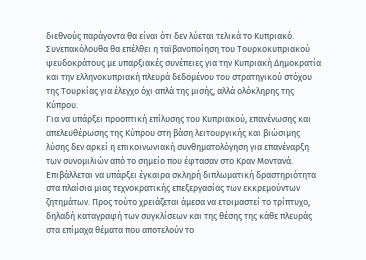διεθνούς παράγοντα θα είναι ότι δεν λύεται τελικά το Κυπριακό. Συνεπακόλουθα θα επέλθει η ταϊβανοποίηση του Τουρκοκυπριακού ψευδοκράτους με υπαρξιακές συνέπειες για την Κυπριακή Δημοκρατία και την ελληνοκυπριακή πλευρά δεδομένου του στρατηγικού στόχου της Τουρκίας για έλεγχο όχι απλά της μισής, αλλά ολόκληρης της Κύπρου.
Για να υπάρξει προοπτική επίλυσης του Κυπριακού, επανένωσης και απελευθέρωσης της Κύπρου στη βάση λειτουργικής και βιώσιμης λύσης δεν αρκεί η επικοινωνιακή συνθηματολόγηση για επανέναρξη των συνομιλιών από το σημείο που έφτασαν στο Κραν Μοντανά. Επιβάλλεται να υπάρξει έγκαιρα σκληρή διπλωματική δραστηριότητα στα πλαίσια μιας τεχνοκρατικής επεξεργασίας των εκκρεμούντων ζητημάτων. Προς τούτο χρειάζεται άμεσα να ετοιμαστεί το τρίπτυχο, δηλαδή καταγραφή των συγκλίσεων και της θέσης της κάθε πλευράς στα επίμαχα θέματα που αποτελούν το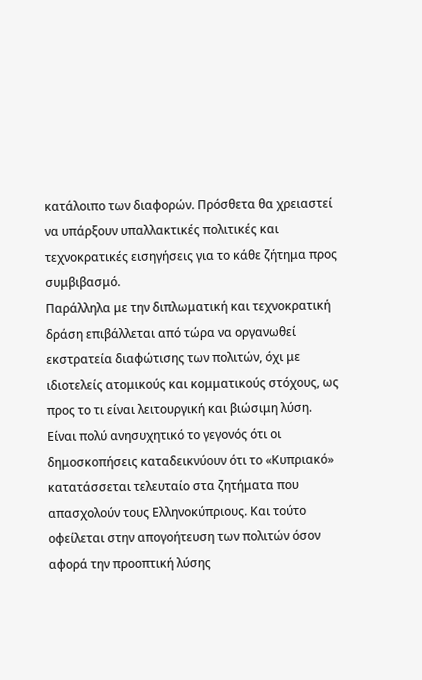κατάλοιπο των διαφορών. Πρόσθετα θα χρειαστεί να υπάρξουν υπαλλακτικές πολιτικές και τεχνοκρατικές εισηγήσεις για το κάθε ζήτημα προς συμβιβασμό.
Παράλληλα με την διπλωματική και τεχνοκρατική δράση επιβάλλεται από τώρα να οργανωθεί εκστρατεία διαφώτισης των πολιτών, όχι με ιδιοτελείς ατομικούς και κομματικούς στόχους, ως προς το τι είναι λειτουργική και βιώσιμη λύση. Είναι πολύ ανησυχητικό το γεγονός ότι οι δημοσκοπήσεις καταδεικνύουν ότι το «Κυπριακό» κατατάσσεται τελευταίο στα ζητήματα που απασχολούν τους Ελληνοκύπριους. Και τούτο οφείλεται στην απογοήτευση των πολιτών όσον αφορά την προοπτική λύσης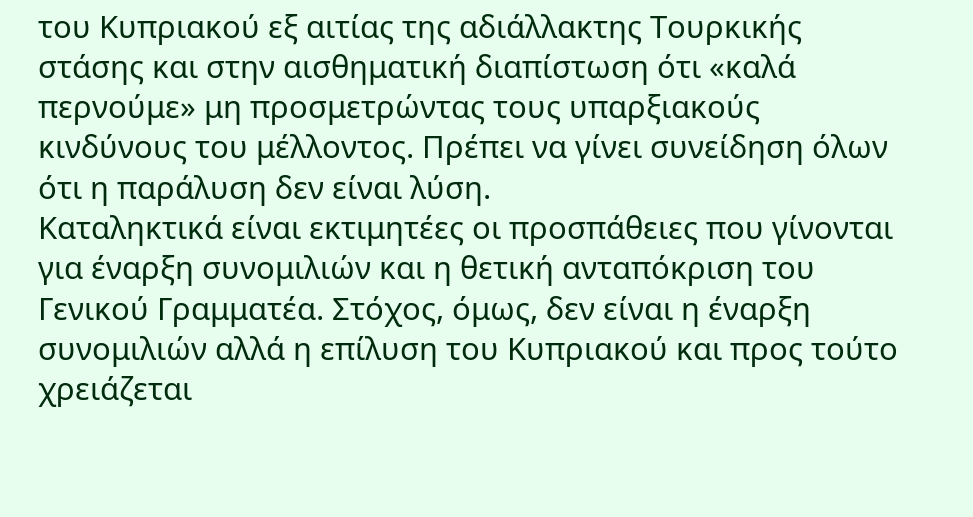του Κυπριακού εξ αιτίας της αδιάλλακτης Τουρκικής στάσης και στην αισθηματική διαπίστωση ότι «καλά περνούμε» μη προσμετρώντας τους υπαρξιακούς κινδύνους του μέλλοντος. Πρέπει να γίνει συνείδηση όλων ότι η παράλυση δεν είναι λύση.
Καταληκτικά είναι εκτιμητέες οι προσπάθειες που γίνονται για έναρξη συνομιλιών και η θετική ανταπόκριση του Γενικού Γραμματέα. Στόχος, όμως, δεν είναι η έναρξη συνομιλιών αλλά η επίλυση του Κυπριακού και προς τούτο χρειάζεται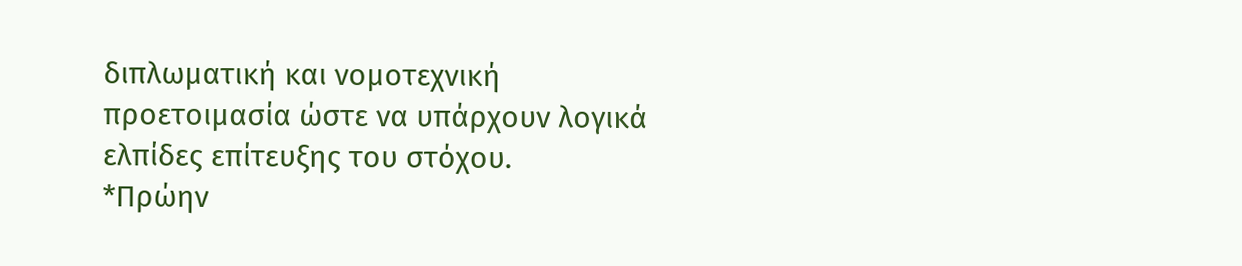διπλωματική και νομοτεχνική προετοιμασία ώστε να υπάρχουν λογικά ελπίδες επίτευξης του στόχου.
*Πρώην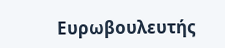Ευρωβουλευτής